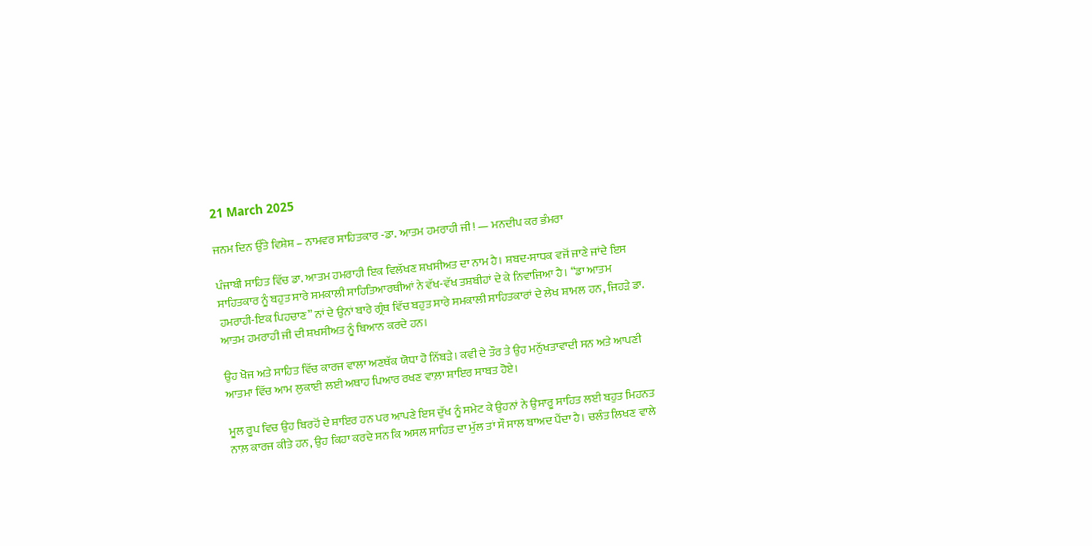21 March 2025

ਜਨਮ ਦਿਨ ਉੱਤੇ ਵਿਸ਼ੇਸ਼ – ਨਾਮਵਰ ਸਾਹਿਤਕਾਰ -ਡਾ. ਆਤਮ ਹਮਰਾਹੀ ਜੀ! — ਮਨਦੀਪ ਕਰ ਭੰਮਰਾ

ਪੰਜਾਬੀ ਸਾਹਿਤ ਵਿੱਚ ਡਾ. ਆਤਮ ਹਮਰਾਹੀ ਇਕ ਵਿਲੱਖਣ ਸ਼ਖਸੀਅਤ ਦਾ ਨਾਮ ਹੈ। ਸ਼ਬਦ-ਸਾਧਕ ਵਜੋਂ ਜਾਣੇ ਜਾਂਦੇ ਇਸ ਸਾਹਿਤਕਾਰ ਨੂੰ ਬਹੁਤ ਸਾਰੇ ਸਮਕਾਲੀ ਸਾਹਿਤਿਆਰਥੀਆਂ ਨੇ ਵੱਖ-ਵੱਖ ਤਸ਼ਬੀਹਾਂ ਦੇ ਕੇ ਨਿਵਾਜਿਆ ਹੈ। “ਡਾ ਆਤਮ ਹਮਰਾਹੀ-ਇਕ ਪਿਹਚਾਣ” ਨਾਂ ਦੇ ਉਨਾਂ ਬਾਰੇ ਗ੍ਰੰਥ ਵਿੱਚ ਬਹੁਤ ਸਾਰੇ ਸਮਕਾਲੀ ਸਾਹਿਤਕਾਰਾਂ ਦੇ ਲੇਖ ਸ਼ਾਮਲ ਹਨ, ਜਿਹੜੇ ਡਾ. ਆਤਮ ਹਮਰਾਹੀ ਜੀ ਦੀ ਸ਼ਖਸੀਅਤ ਨੂੰ ਬਿਆਨ ਕਰਦੇ ਹਨ।

ਉਹ ਖੋਜ ਅਤੇ ਸਾਹਿਤ ਵਿੱਚ ਕਾਰਜ ਵਾਲਾ ਅਣਥੱਕ ਯੋਧਾ ਹੋ ਨਿੱਬੜੇ। ਕਵੀ ਦੇ ਤੌਰ ਤੇ ਉਹ ਮਨੁੱਖਤਾਵਾਦੀ ਸਨ ਅਤੇ ਆਪਣੀ ਆਤਮਾ ਵਿੱਚ ਆਮ ਲੁਕਾਈ ਲਈ ਅਥਾਹ ਪਿਆਰ ਰਖਣ ਵਾਲ਼ਾ ਸ਼ਾਇਰ ਸਾਬਤ ਹੋਏ।

ਮੂਲ ਰੂਪ ਵਿਚ ਉਹ ਬਿਰਹੋਂ ਦੇ ਸ਼ਾਇਰ ਹਨ ਪਰ ਆਪਣੇ ਇਸ ਦੁੱਖ ਨੂੰ ਸਮੇਟ ਕੇ ਉਹਨਾਂ ਨੇ ਉਸਾਰੂ ਸਾਹਿਤ ਲਈ ਬਹੁਤ ਮਿਹਨਤ ਨਾਲ਼ ਕਾਰਜ ਕੀਤੇ ਹਨ, ਉਹ ਕਿਹਾ ਕਰਦੇ ਸਨ ਕਿ ਅਸਲ ਸਾਹਿਤ ਦਾ ਮੁੱਲ ਤਾਂ ਸੌ ਸਾਲ ਬਾਅਦ ਪੈਂਦਾ ਹੈ। ਚਲੰਤ ਲਿਖਣ ਵਾਲੇ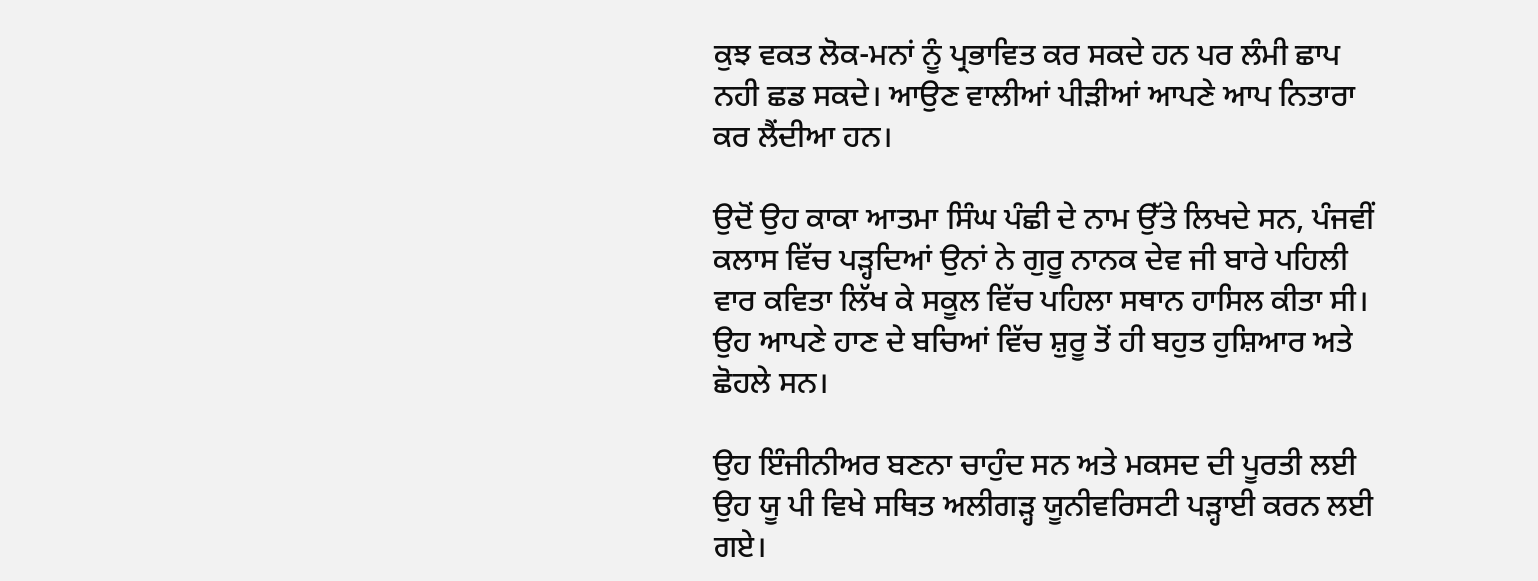ਕੁਝ ਵਕਤ ਲੋਕ-ਮਨਾਂ ਨੂੰ ਪ੍ਰਭਾਵਿਤ ਕਰ ਸਕਦੇ ਹਨ ਪਰ ਲੰਮੀ ਛਾਪ ਨਹੀ ਛਡ ਸਕਦੇ। ਆਉਣ ਵਾਲੀਆਂ ਪੀੜੀਆਂ ਆਪਣੇ ਆਪ ਨਿਤਾਰਾ ਕਰ ਲੈਂਦੀਆ ਹਨ।

ਉਦੋਂ ਉਹ ਕਾਕਾ ਆਤਮਾ ਸਿੰਘ ਪੰਛੀ ਦੇ ਨਾਮ ਉੱਤੇ ਲਿਖਦੇ ਸਨ, ਪੰਜਵੀਂ ਕਲਾਸ ਵਿੱਚ ਪੜ੍ਹਦਿਆਂ ਉਨਾਂ ਨੇ ਗੁਰੂ ਨਾਨਕ ਦੇਵ ਜੀ ਬਾਰੇ ਪਹਿਲੀ ਵਾਰ ਕਵਿਤਾ ਲਿੱਖ ਕੇ ਸਕੂਲ ਵਿੱਚ ਪਹਿਲਾ ਸਥਾਨ ਹਾਸਿਲ ਕੀਤਾ ਸੀ। ਉਹ ਆਪਣੇ ਹਾਣ ਦੇ ਬਚਿਆਂ ਵਿੱਚ ਸ਼ੁਰੂ ਤੋਂ ਹੀ ਬਹੁਤ ਹੁਸ਼ਿਆਰ ਅਤੇ ਛੋਹਲੇ ਸਨ।

ਉਹ ਇੰਜੀਨੀਅਰ ਬਣਨਾ ਚਾਹੁੰਦ ਸਨ ਅਤੇ ਮਕਸਦ ਦੀ ਪੂਰਤੀ ਲਈ ਉਹ ਯੂ ਪੀ ਵਿਖੇ ਸਥਿਤ ਅਲੀਗੜ੍ਹ ਯੂਨੀਵਰਿਸਟੀ ਪੜ੍ਹਾਈ ਕਰਨ ਲਈ ਗਏ।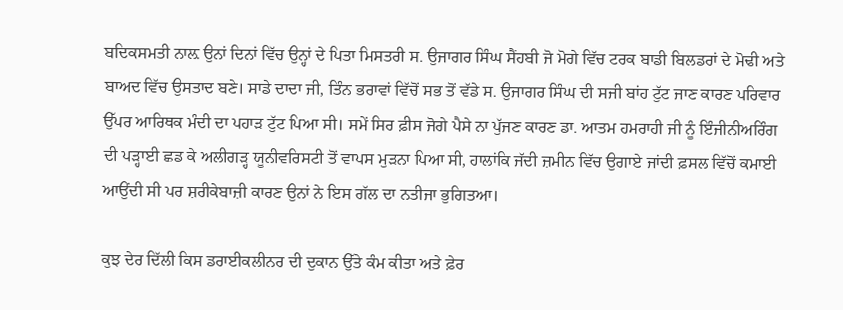ਬਦਿਕਸਮਤੀ ਨਾਲ਼ ਉਨਾਂ ਦਿਨਾਂ ਵਿੱਚ ਉਨ੍ਹਾਂ ਦੇ ਪਿਤਾ ਮਿਸਤਰੀ ਸ. ਉਜਾਗਰ ਸਿੰਘ ਸੈਂਹਬੀ ਜੋ ਮੋਗੇ ਵਿੱਚ ਟਰਕ ਬਾਡੀ ਬਿਲਡਰਾਂ ਦੇ ਮੋਢੀ ਅਤੇ ਬਾਅਦ ਵਿੱਚ ਉਸਤਾਦ ਬਣੇ। ਸਾਡੇ ਦਾਦਾ ਜੀ, ਤਿੰਨ ਭਰਾਵਾਂ ਵਿੱਚੋਂ ਸਭ ਤੋਂ ਵੱਡੇ ਸ. ਉਜਾਗਰ ਸਿੰਘ ਦੀ ਸਜੀ ਬਾਂਹ ਟੁੱਟ ਜਾਣ ਕਾਰਣ ਪਰਿਵਾਰ ਉੱਪਰ ਆਰਿਥਕ ਮੰਦੀ ਦਾ ਪਹਾੜ ਟੁੱਟ ਪਿਆ ਸੀ। ਸਮੇਂ ਸਿਰ ਫ਼ੀਸ ਜੋਗੇ ਪੈਸੇ ਨਾ ਪੁੱਜਣ ਕਾਰਣ ਡਾ. ਆਤਮ ਹਮਰਾਹੀ ਜੀ ਨੂੰ ਇੰਜੀਨੀਅਰਿੰਗ ਦੀ ਪੜ੍ਹਾਈ ਛਡ ਕੇ ਅਲੀਗੜ੍ਹ ਯੂਨੀਵਰਿਸਟੀ ਤੋਂ ਵਾਪਸ ਮੁੜਨਾ ਪਿਆ ਸੀ, ਹਾਲਾਂਕਿ ਜੱਦੀ ਜ਼ਮੀਨ ਵਿੱਚ ਉਗਾਏ ਜਾਂਦੀ ਫ਼ਸਲ ਵਿੱਚੋਂ ਕਮਾਈ ਆਉਂਦੀ ਸੀ ਪਰ ਸ਼ਰੀਕੇਬਾਜ਼ੀ ਕਾਰਣ ਉਨਾਂ ਨੇ ਇਸ ਗੱਲ ਦਾ ਨਤੀਜਾ ਭੁਗਿਤਆ।

ਕੁਝ ਦੇਰ ਦਿੱਲੀ ਕਿਸ ਡਰਾਈਕਲੀਨਰ ਦੀ ਦੁਕਾਨ ਉੱਤੇ ਕੰਮ ਕੀਤਾ ਅਤੇ ਫ਼ੇਰ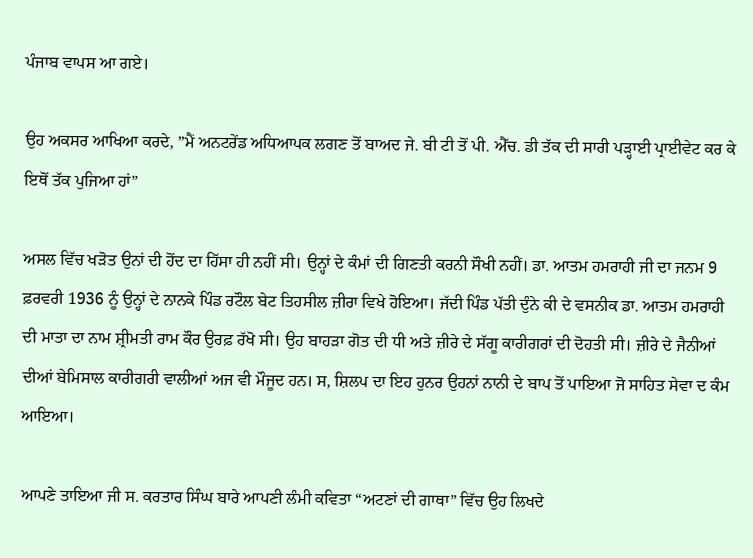ਪੰਜਾਬ ਵਾਪਸ ਆ ਗਏ।

ਉਹ ਅਕਸਰ ਆਖਿਆ ਕਰਦੇ, ”ਮੈਂ ਅਨਟਰੇਂਡ ਅਧਿਆਪਕ ਲਗਣ ਤੋਂ ਬਾਅਦ ਜੇ. ਬੀ ਟੀ ਤੋਂ ਪੀ. ਐੱਚ. ਡੀ ਤੱਕ ਦੀ ਸਾਰੀ ਪੜ੍ਹਾਈ ਪ੍ਰਾਈਵੇਟ ਕਰ ਕੇ ਇਥੋਂ ਤੱਕ ਪੁਜਿਆ ਹਾਂ”

ਅਸਲ ਵਿੱਚ ਖੜੋਤ ਉਨਾਂ ਦੀ ਹੋਂਦ ਦਾ ਹਿੱਸਾ ਹੀ ਨਹੀਂ ਸੀ। ਉਨ੍ਹਾਂ ਦੇ ਕੰਮਾਂ ਦੀ ਗਿਣਤੀ ਕਰਨੀ ਸੌਖੀ ਨਹੀਂ। ਡਾ. ਆਤਮ ਹਮਰਾਹੀ ਜੀ ਦਾ ਜਨਮ 9 ਫ਼ਰਵਰੀ 1936 ਨੂੰ ਉਨ੍ਹਾਂ ਦੇ ਨਾਨਕੇ ਪਿੰਡ ਰਟੌਲ ਬੇਟ ਤਿਹਸੀਲ ਜ਼ੀਰਾ ਵਿਖੇ ਹੋਇਆ। ਜੱਦੀ ਪਿੰਡ ਪੱਤੀ ਦੁੰਨੇ ਕੀ ਦੇ ਵਸਨੀਕ ਡਾ. ਆਤਮ ਹਮਰਾਹੀ ਦੀ ਮਾਤਾ ਦਾ ਨਾਮ ਸ਼੍ਰੀਮਤੀ ਰਾਮ ਕੌਰ ਉਰਫ਼ ਰੱਖੋ ਸੀ। ਉਹ ਬਾਹੜਾ ਗੋਤ ਦੀ ਧੀ ਅਤੇ ਜ਼ੀਰੇ ਦੇ ਸੱਗੂ ਕਾਰੀਗਰਾਂ ਦੀ ਦੋਹਤੀ ਸੀ। ਜ਼ੀਰੇ ਦੇ ਜੈਨੀਆਂ ਦੀਆਂ ਬੇਮਿਸਾਲ ਕਾਰੀਗਰੀ ਵਾਲੀਆਂ ਅਜ ਵੀ ਮੌਜੂਦ ਹਨ। ਸ, ਸ਼ਿਲਪ ਦਾ ਇਹ ਹੁਨਰ ਉਹਨਾਂ ਨਾਨੀ ਦੇ ਬਾਪ ਤੋਂ ਪਾਇਆ ਜੋ ਸਾਹਿਤ ਸੇਵਾ ਦ ਕੰਮ ਆਇਆ।

ਆਪਣੇ ਤਾਇਆ ਜੀ ਸ. ਕਰਤਾਰ ਸਿੰਘ ਬਾਰੇ ਆਪਣੀ ਲੰਮੀ ਕਵਿਤਾ “ਅਟਣਾਂ ਦੀ ਗਾਥਾ” ਵਿੱਚ ਉਹ ਲਿਖਦੇ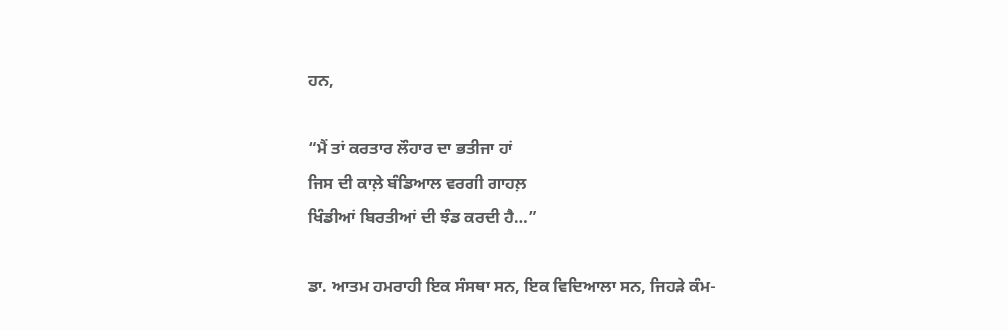ਹਨ,

“ਮੈਂ ਤਾਂ ਕਰਤਾਰ ਲੌਹਾਰ ਦਾ ਭਤੀਜਾ ਹਾਂ
ਜਿਸ ਦੀ ਕਾਲ਼ੇ ਬੰਡਿਆਲ ਵਰਗੀ ਗਾਹਲ਼
ਖਿੰਡੀਆਂ ਬਿਰਤੀਆਂ ਦੀ ਝੰਡ ਕਰਦੀ ਹੈ…”

ਡਾ. ਆਤਮ ਹਮਰਾਹੀ ਇਕ ਸੰਸਥਾ ਸਨ, ਇਕ ਵਿਦਿਆਲਾ ਸਨ, ਜਿਹੜੇ ਕੰਮ-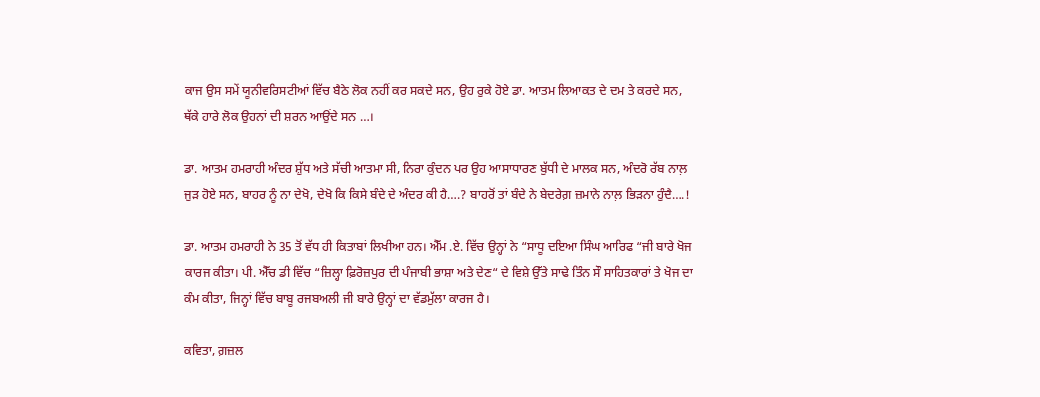ਕਾਜ ਉਸ ਸਮੇਂ ਯੂਨੀਵਰਿਸਟੀਆਂ ਵਿੱਚ ਬੈਠੇ ਲੋਕ ਨਹੀਂ ਕਰ ਸਕਦੇ ਸਨ, ਉਹ ਰੁਕੇ ਹੋਏ ਡਾ. ਆਤਮ ਲਿਆਕਤ ਦੇ ਦਮ ਤੇ ਕਰਦੇ ਸਨ, ਥੱਕੇ ਹਾਰੇ ਲੋਕ ਉਹਨਾਂ ਦੀ ਸ਼ਰਨ ਆਉਂਦੇ ਸਨ …।

ਡਾ. ਆਤਮ ਹਮਰਾਹੀ ਅੰਦਰ ਸ਼ੁੱਧ ਅਤੇ ਸੱਚੀ ਆਤਮਾ ਸੀ, ਨਿਰਾ ਕੁੰਦਨ ਪਰ ਉਹ ਆਸਾਧਾਰਣ ਬੁੱਧੀ ਦੇ ਮਾਲਕ ਸਨ, ਅੰਦਰੋ ਰੱਬ ਨਾਲ਼ ਜੁੜ ਹੋਏ ਸਨ, ਬਾਹਰ ਨੂੰ ਨਾ ਦੇਖੋ, ਦੇਖੋ ਕਿ ਕਿਸੇ ਬੰਦੇ ਦੇ ਅੰਦਰ ਕੀ ਹੈ….? ਬਾਹਰੋਂ ਤਾਂ ਬੰਦੇ ਨੇ ਬੇਦਰੇਗ਼ ਜ਼ਮਾਨੇ ਨਾਲ਼ ਭਿੜਨਾ ਹੁੰਦੈ….!

ਡਾ. ਆਤਮ ਹਮਰਾਹੀ ਨੇ 35 ਤੋਂ ਵੱਧ ਹੀ ਕਿਤਾਬਾਂ ਲਿਖੀਆ ਹਨ। ਐੱਮ .ਏ. ਵਿੱਚ ਉਨ੍ਹਾਂ ਨੇ “ਸਾਧੂ ਦਇਆ ਸਿੰਘ ਆਰਿਫ “ਜੀ ਬਾਰੇ ਖੋਜ ਕਾਰਜ ਕੀਤਾ। ਪੀ. ਐੱਚ ਡੀ ਵਿੱਚ “ਜ਼ਿਲ੍ਹਾ ਫ਼ਿਰੋਜ਼ਪੁਰ ਦੀ ਪੰਜਾਬੀ ਭਾਸ਼ਾ ਅਤੇ ਦੇਣ“ ਦੇ ਵਿਸ਼ੇ ਉੱਤੇ ਸਾਢੇ ਤਿੰਨ ਸੌ ਸਾਹਿਤਕਾਰਾਂ ਤੇ ਖੋਜ ਦਾ ਕੰਮ ਕੀਤਾ, ਜਿਨ੍ਹਾਂ ਵਿੱਚ ਬਾਬੂ ਰਜਬਅਲੀ ਜੀ ਬਾਰੇ ਉਨ੍ਹਾਂ ਦਾ ਵੱਡਮੁੱਲਾ ਕਾਰਜ ਹੈ।

ਕਵਿਤਾ, ਗ਼ਜ਼ਲ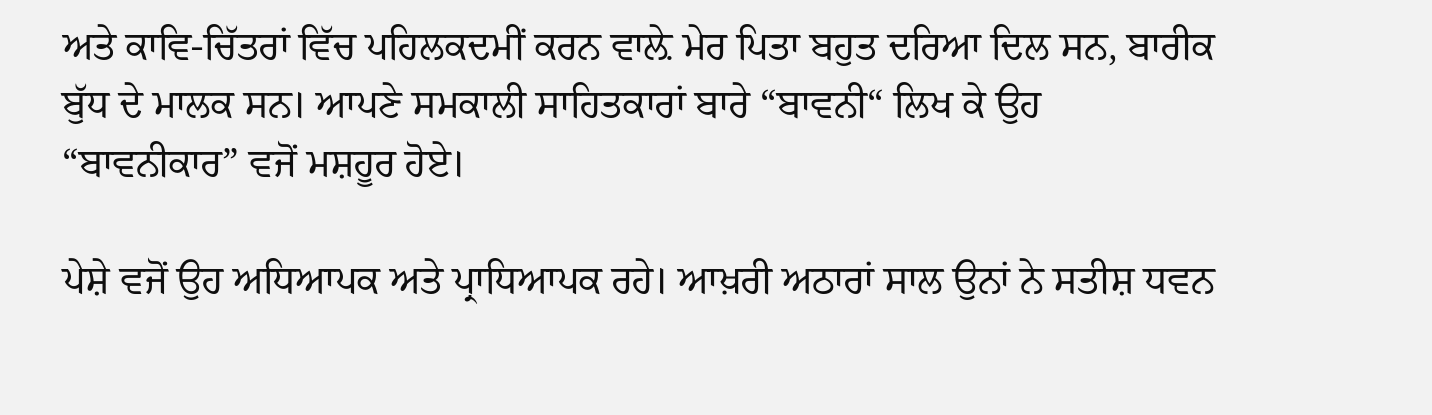ਅਤੇ ਕਾਵਿ-ਚਿੱਤਰਾਂ ਵਿੱਚ ਪਹਿਲਕਦਮੀਂ ਕਰਨ ਵਾਲ਼ੇ ਮੇਰ ਪਿਤਾ ਬਹੁਤ ਦਰਿਆ ਦਿਲ ਸਨ, ਬਾਰੀਕ ਬੁੱਧ ਦੇ ਮਾਲਕ ਸਨ। ਆਪਣੇ ਸਮਕਾਲੀ ਸਾਹਿਤਕਾਰਾਂ ਬਾਰੇ “ਬਾਵਨੀ“ ਲਿਖ ਕੇ ਉਹ “ਬਾਵਨੀਕਾਰ” ਵਜੋਂ ਮਸ਼ਹੂਰ ਹੋਏ।

ਪੇਸ਼ੇ ਵਜੋਂ ਉਹ ਅਧਿਆਪਕ ਅਤੇ ਪ੍ਰਾਧਿਆਪਕ ਰਹੇ। ਆਖ਼ਰੀ ਅਠਾਰਾਂ ਸਾਲ ਉਨਾਂ ਨੇ ਸਤੀਸ਼ ਧਵਨ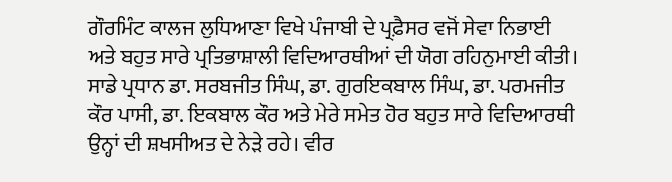ਗੌਰਮਿੰਟ ਕਾਲਜ ਲੁਧਿਆਣਾ ਵਿਖੇ ਪੰਜਾਬੀ ਦੇ ਪ੍ਰਫ਼ੈਸਰ ਵਜੋਂ ਸੇਵਾ ਨਿਭਾਈ ਅਤੇ ਬਹੁਤ ਸਾਰੇ ਪ੍ਰਤਿਭਾਸ਼ਾਲੀ ਵਿਦਿਆਰਥੀਆਂ ਦੀ ਯੋਗ ਰਹਿਨੁਮਾਈ ਕੀਤੀ। ਸਾਡੇ ਪ੍ਰਧਾਨ ਡਾ. ਸਰਬਜੀਤ ਸਿੰਘ, ਡਾ. ਗੁਰਇਕਬਾਲ ਸਿੰਘ, ਡਾ. ਪਰਮਜੀਤ ਕੌਰ ਪਾਸੀ, ਡਾ. ਇਕਬਾਲ ਕੌਰ ਅਤੇ ਮੇਰੇ ਸਮੇਤ ਹੋਰ ਬਹੁਤ ਸਾਰੇ ਵਿਦਿਆਰਥੀ ਉਨ੍ਹਾਂ ਦੀ ਸ਼ਖਸੀਅਤ ਦੇ ਨੇੜੇ ਰਹੇ। ਵੀਰ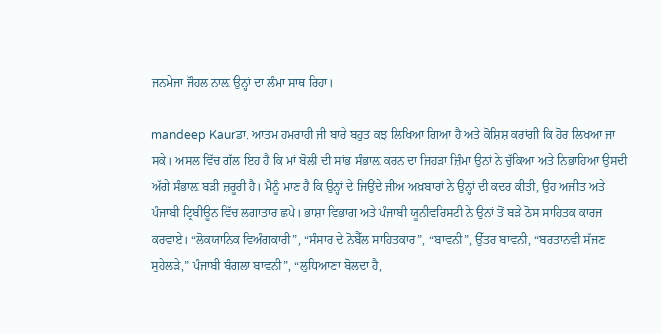ਜਨਮੇਜਾ ਜੌਹਲ ਨਾਲ਼ ਉਨ੍ਹਾਂ ਦਾ ਲੰਮਾ ਸਾਥ ਰਿਹਾ।

mandeep Kaurਡਾ. ਆਤਮ ਹਮਰਾਹੀ ਜੀ ਬਾਰੇ ਬਹੁਤ ਕਝ ਲਿਖਿਆ ਗਿਆ ਹੈ ਅਤੇ ਕੋਸ਼ਿਸ਼ ਕਰਾਂਗੀ ਕਿ ਹੋਰ ਲਿਖਆ ਜਾ ਸਕੇ। ਅਸਲ ਵਿੱਚ ਗੱਲ ਇਹ ਹੈ ਕਿ ਮਾਂ ਬੋਲੀ ਦੀ ਸਾਂਭ ਸੰਭਾਲ਼ ਕਰਨ ਦਾ ਜਿਹੜਾ ਜ਼ਿੰਮਾ ਉਨਾਂ ਨੇ ਚੁੱਕਿਆ ਅਤੇ ਨਿਭਾਹਿਆ ਉਸਦੀ ਅੱਗੇ ਸੰਭਾਲ਼ ਬੜੀ ਜ਼ਰੂਰੀ ਹੈ। ਮੈਨੂੰ ਮਾਣ ਹੈ ਕਿ ਉਨ੍ਹਾਂ ਦੇ ਜਿਉਂਦੇ ਜੀਅ ਅਖ਼ਬਾਰਾਂ ਨੇ ਉਨ੍ਹਾਂ ਦੀ ਕਦਰ ਕੀਤੀ, ਉਹ ਅਜੀਤ ਅਤੇ ਪੰਜਾਬੀ ਟ੍ਰਿਬੀਊਨ ਵਿੱਚ ਲਗਾਤਾਰ ਛਪੇ। ਭਾਸ਼ਾ ਵਿਭਾਗ ਅਤੇ ਪੰਜਾਬੀ ਯੂਨੀਵਰਿਸਟੀ ਨੇ ਉਨਾਂ ਤੋਂ ਬੜੇ ਠੋਸ ਸਾਹਿਤਕ ਕਾਰਜ ਕਰਵਾਏ। “ਲੋਕਯਾਨਿਕ ਵਿਅੰਗਕਾਰੀ”, “ਸੰਸਾਰ ਦੇ ਨੋਬੈੱਲ ਸਾਹਿਤਕਾਰ”, “ਬਾਵਨੀ”, ਉੱਤਰ ਬਾਵਨੀ, “ਬਰਤਾਨਵੀ ਸੱਜਣ ਸੁਹੇਲੜੇ,” ਪੰਜਾਬੀ ਬੰਗਲਾ ਬਾਵਨੀ”, “ਲੁਧਿਆਣਾ ਬੋਲਦਾ ਹੈ,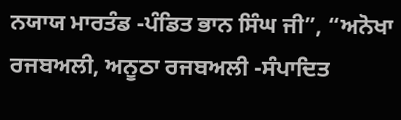ਨਯਾਯ ਮਾਰਤੰਡ -ਪੰਡਿਤ ਭਾਨ ਸਿੰਘ ਜੀ”, “ਅਨੋਖਾ ਰਜਬਅਲੀ, ਅਨੂਠਾ ਰਜਬਅਲੀ -ਸੰਪਾਦਿਤ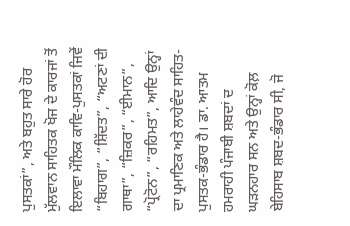ਪੁਸਤਕਾਂ”, ਅਤੇ ਬਹੁਤ ਸਾਰੇ ਹੋਰ ਮੁੱਲਵਾਨ ਸਾਹਿਤਕ ਖੋਜ ਦੇ ਕਾਰਜਾਂ ਤੋਂ ਇਲਾਵਾ ਮੌਲਿਕ ਕਾਵਿ-ਪੁਸਤਕਾਂ ਜਿਵੇਂ “ਬਿਹਾਗ”, “ਸ਼ਿੱਦਤ”, “ਅਟਣਾਂ ਦੀ ਗਾਥਾ”, “ਜ਼ਿਕਰ”, “ਈਮਾਨ”, “ਪ੍ਰੋਟੋਨ”, “ਰਹਿਮਤ”, ਆਦਿ ਉਨ੍ਹਾਂ ਦਾ ਪ੍ਰਮਾਣਿਕ ਅਤੇ ਲਾਹੇਵੰਦ ਸਾਹਿਤ-ਪੁਸਤਕ-ਭੰਡਾਰ ਹੈ। ਡਾ. ਆਤਮ ਹਮਰਾਹੀ ਪੰਜਾਬੀ ਸ਼ਬਦਾਂ ਦ ਘੜਨਹਾਰ ਸਨ ਅਤੇ ਉਨ੍ਹਾਂ ਕੋਲ਼ ਬੇਹਿਸਾਬ ਸ਼ਬਦ-ਭੰਡਾਰ ਸੀ, ਜੋ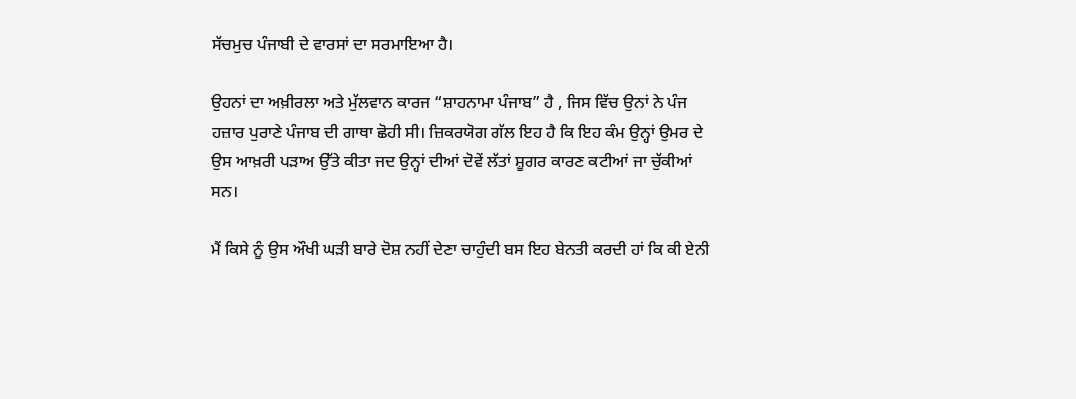ਸੱਚਮੁਚ ਪੰਜਾਬੀ ਦੇ ਵਾਰਸਾਂ ਦਾ ਸਰਮਾਇਆ ਹੈ।

ਉਹਨਾਂ ਦਾ ਅਖ਼ੀਰਲਾ ਅਤੇ ਮੁੱਲਵਾਨ ਕਾਰਜ “ਸ਼ਾਹਨਾਮਾ ਪੰਜਾਬ” ਹੈ , ਜਿਸ ਵਿੱਚ ਉਨਾਂ ਨੇ ਪੰਜ ਹਜ਼ਾਰ ਪੁਰਾਣੇ ਪੰਜਾਬ ਦੀ ਗਾਥਾ ਛੋਹੀ ਸੀ। ਜ਼ਿਕਰਯੋਗ ਗੱਲ ਇਹ ਹੈ ਕਿ ਇਹ ਕੰਮ ਉਨ੍ਹਾਂ ਉਮਰ ਦੇ ਉਸ ਆਖ਼ਰੀ ਪੜਾਅ ਉੱਤੇ ਕੀਤਾ ਜਦ ਉਨ੍ਹਾਂ ਦੀਆਂ ਦੋਵੇਂ ਲੱਤਾਂ ਸ਼ੂਗਰ ਕਾਰਣ ਕਟੀਆਂ ਜਾ ਚੁੱਕੀਆਂ ਸਨ।

ਮੈਂ ਕਿਸੇ ਨੂੰ ਉਸ ਔਖੀ ਘੜੀ ਬਾਰੇ ਦੋਸ਼ ਨਹੀਂ ਦੇਣਾ ਚਾਹੁੰਦੀ ਬਸ ਇਹ ਬੇਨਤੀ ਕਰਦੀ ਹਾਂ ਕਿ ਕੀ ਏਨੀ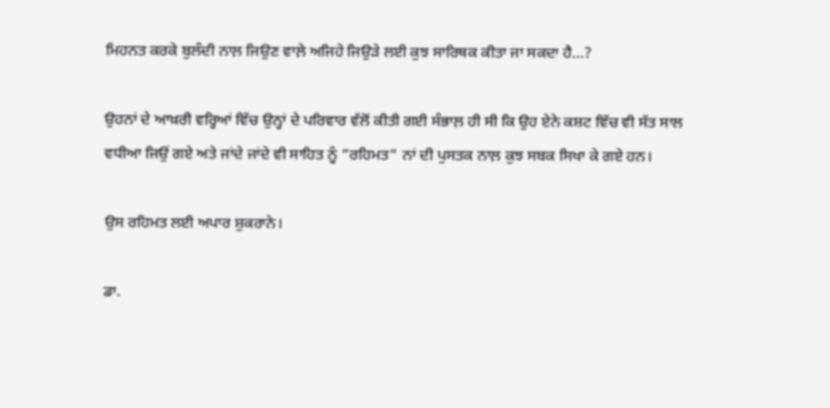ਮਿਹਨਤ ਕਰਕੇ ਬੁਲੰਦੀ ਨਾਲ਼ ਜਿਉਣ ਵਾਲ਼ੇ ਅਜਿਹੇ ਜਿਉੜੇ ਲਈ ਕੁਝ ਸਾਰਿਥਕ ਕੀਤਾ ਜਾ ਸਕਦਾ ਹੈ…?

ਉਹਨਾਂ ਦੇ ਆਖ਼ਰੀ ਵਰ੍ਹਿਆਂ ਵਿੱਚ ਉਨ੍ਹਾਂ ਦੇ ਪਰਿਵਾਰ ਵੱਲੋਂ ਕੀਤੀ ਗਈ ਸੰਭਾਲ਼ ਹੀ ਸੀ ਕਿ ਉਹ ਏਨੇ ਕਸ਼ਟ ਵਿੱਚ ਵੀ ਸੱਤ ਸਾਲ ਵਧੀਆ ਜਿਉਂ ਗਏ ਅਤੇ ਜਾਂਦੇ ਜਾਂਦੇ ਵੀ ਸਾਹਿਤ ਨੂੰ “ਰਹਿਮਤ“ ਨਾਂ ਦੀ ਪੁਸਤਕ ਨਾਲ਼ ਕੁਝ ਸਬਕ ਸਿਖਾ ਕੇ ਗਏ ਹਨ।

ਉਸ ਰਹਿਮਤ ਲਈ ਅਪਾਰ ਸ਼ੁਕਰਾਨੇ।

ਡਾ.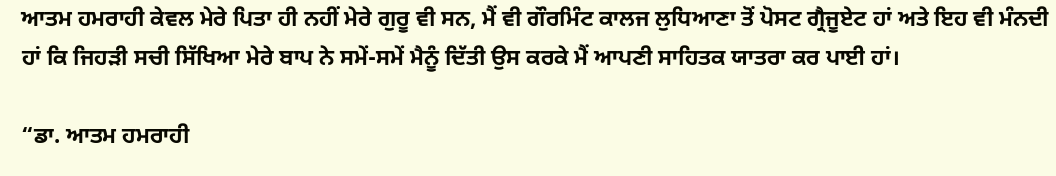ਆਤਮ ਹਮਰਾਹੀ ਕੇਵਲ ਮੇਰੇ ਪਿਤਾ ਹੀ ਨਹੀਂ ਮੇਰੇ ਗੁਰੂ ਵੀ ਸਨ, ਮੈਂ ਵੀ ਗੌਰਮਿੰਟ ਕਾਲਜ ਲੁਧਿਆਣਾ ਤੋਂ ਪੋਸਟ ਗ੍ਰੈਜੂਏਟ ਹਾਂ ਅਤੇ ਇਹ ਵੀ ਮੰਨਦੀ ਹਾਂ ਕਿ ਜਿਹੜੀ ਸਚੀ ਸਿੱਖਿਆ ਮੇਰੇ ਬਾਪ ਨੇ ਸਮੇਂ-ਸਮੇਂ ਮੈਨੂੰ ਦਿੱਤੀ ਉਸ ਕਰਕੇ ਮੈਂ ਆਪਣੀ ਸਾਹਿਤਕ ਯਾਤਰਾ ਕਰ ਪਾਈ ਹਾਂ।

“ਡਾ. ਆਤਮ ਹਮਰਾਹੀ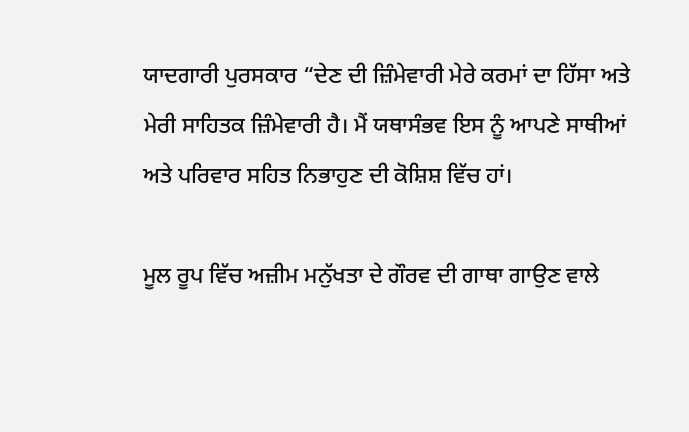ਯਾਦਗਾਰੀ ਪੁਰਸਕਾਰ “ਦੇਣ ਦੀ ਜ਼ਿੰਮੇਵਾਰੀ ਮੇਰੇ ਕਰਮਾਂ ਦਾ ਹਿੱਸਾ ਅਤੇ ਮੇਰੀ ਸਾਹਿਤਕ ਜ਼ਿੰਮੇਵਾਰੀ ਹੈ। ਮੈਂ ਯਥਾਸੰਭਵ ਇਸ ਨੂੰ ਆਪਣੇ ਸਾਥੀਆਂ ਅਤੇ ਪਰਿਵਾਰ ਸਹਿਤ ਨਿਭਾਹੁਣ ਦੀ ਕੋਸ਼ਿਸ਼ ਵਿੱਚ ਹਾਂ।

ਮੂਲ ਰੂਪ ਵਿੱਚ ਅਜ਼ੀਮ ਮਨੁੱਖਤਾ ਦੇ ਗੌਰਵ ਦੀ ਗਾਥਾ ਗਾਉਣ ਵਾਲੇ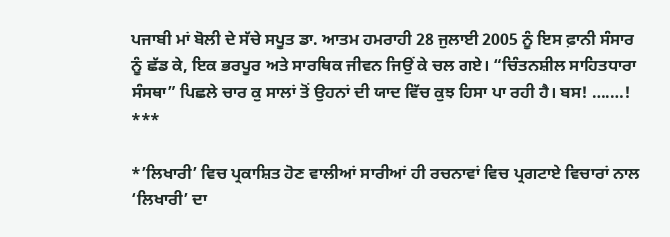ਪਜਾਬੀ ਮਾਂ ਬੋਲੀ ਦੇ ਸੱਚੇ ਸਪੂਤ ਡਾ. ਆਤਮ ਹਮਰਾਹੀ 28 ਜੁਲਾਈ 2005 ਨੂੰ ਇਸ ਫ਼ਾਨੀ ਸੰਸਾਰ ਨੂੰ ਛੱਡ ਕੇ, ਇਕ ਭਰਪੂਰ ਅਤੇ ਸਾਰਥਿਕ ਜੀਵਨ ਜਿਉਂ ਕੇ ਚਲ ਗਏ। “ਚਿੰਤਨਸ਼ੀਲ ਸਾਹਿਤਧਾਰਾ ਸੰਸਥਾ” ਪਿਛਲੇ ਚਾਰ ਕੁ ਸਾਲਾਂ ਤੋਂ ਉਹਨਾਂ ਦੀ ਯਾਦ ਵਿੱਚ ਕੁਝ ਹਿਸਾ ਪਾ ਰਹੀ ਹੈ। ਬਸ! ….…!
***

*’ਲਿਖਾਰੀ’ ਵਿਚ ਪ੍ਰਕਾਸ਼ਿਤ ਹੋਣ ਵਾਲੀਆਂ ਸਾਰੀਆਂ ਹੀ ਰਚਨਾਵਾਂ ਵਿਚ ਪ੍ਰਗਟਾਏ ਵਿਚਾਰਾਂ ਨਾਲ ‘ਲਿਖਾਰੀ’ ਦਾ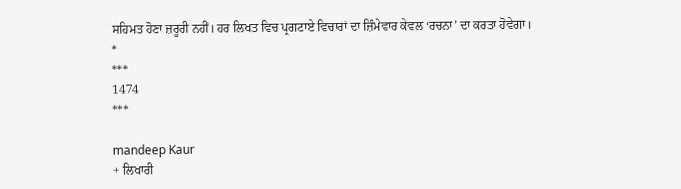ਸਹਿਮਤ ਹੋਣਾ ਜ਼ਰੂਰੀ ਨਹੀਂ। ਹਰ ਲਿਖਤ ਵਿਚ ਪ੍ਰਗਟਾਏ ਵਿਚਾਰਾਂ ਦਾ ਜ਼ਿੰਮੇਵਾਰ ਕੇਵਲ ‘ਰਚਨਾ’ ਦਾ ਕਰਤਾ ਹੋਵੇਗਾ।
*
***
1474
***

mandeep Kaur
+ ਲਿਖਾਰੀ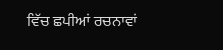ਵਿੱਚ ਛਪੀਆਂ ਰਚਨਾਵਾਂ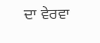ਦਾ ਵੇਰਵਾ